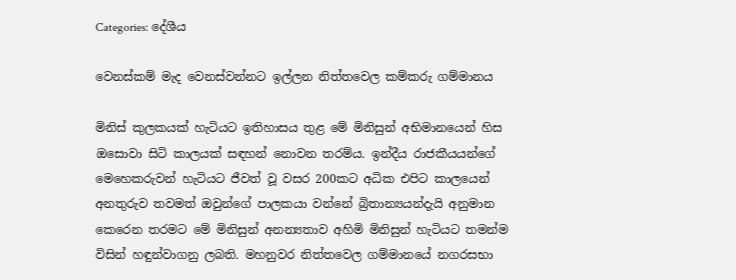Categories: දේශීය

වෙනස්කම් මැද වෙනස්වන්නට ඉල්ලන නිත්තවෙල කම්කරු ගම්මානය

මිනිස් කුලකයක් හැටියට ඉතිහාසය තුළ මේ මිනිසුන් අභිමානයෙන් හිස ඔසොවා සිටි කාලයක් සඳහන් නොවන තරම්ය. ඉන්දීය රාජකීයයන්ගේ මෙහෙකරුවන් හැටියට ජීවත් වූ වසර 200කට අධික එපිට කාලයෙන් අනතුරුව තවමත් ඔවුන්ගේ පාලකයා වන්නේ බ්‍රිතාන්‍යයන්දැයි අනුමාන කෙරෙන තරමට මේ මිනිසුන් අනන්‍යතාව අහිමි මිනිසුන් හැටියට තමන්ම විසින් හඳුන්වාගනු ලබති. මහනුවර නිත්තවෙල ගම්මානයේ නගරසභා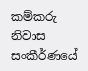කම්කරු නිවාස සංකීර්ණයේ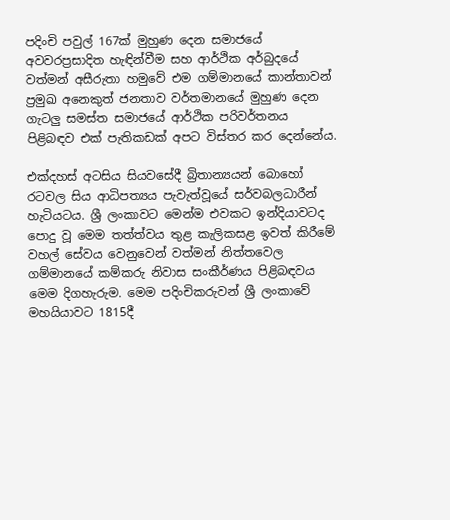පදිංචි පවුල් 167ක් මුහුණ දෙන සමාජයේ අවවරප්‍රසාදිත හැඳින්වීම සහ ආර්ථික අර්බුදයේ වත්මන් අසීරුතා හමුවේ එම ගම්මානයේ කාන්තාවන් ප්‍රමුඛ අනෙකුත් ජනතාව වර්තමානයේ මුහුණ දෙන ගැටලු සමස්ත සමාජයේ ආර්ථික පරිවර්තනය පිළිබඳව එක් පැතිකඩක් අපට විස්තර කර දෙන්නේය.

එක්දහස් අටසිය සියවසේදී බ්‍රිතාන්‍යයන් බොහෝ රටවල සිය ආධිපත්‍යය පැවැත්වූයේ සර්වබලධාරීන් හැටියටය. ශ්‍රී ලංකාවට මෙන්ම එවකට ඉන්දියාවටද පොදු වූ මෙම තත්ත්වය තුළ කැලිකසළ ඉවත් කිරීමේ වහල් සේවය වෙනුවෙන් වත්මන් නිත්තවෙල ගම්මානයේ කම්කරු නිවාස සංකීර්ණය පිළිබඳවය මෙම දිගහැරුම. මෙම පදිංචිකරුවන් ශ්‍රී ලංකාවේ මහයියාවට 1815දී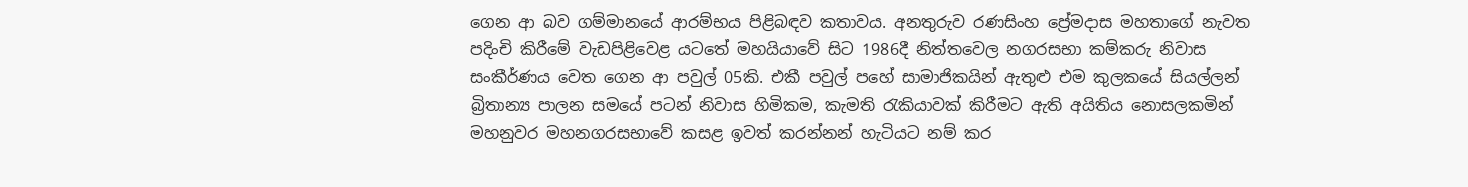ගෙන ආ බව ගම්මානයේ ආරම්භය පිළිබඳව කතාවය. අනතුරුව රණසිංහ ප්‍රේමදාස මහතාගේ නැවත පදිංචි කිරීමේ වැඩපිළිවෙළ යටතේ මහයියාවේ සිට 1986දී නිත්තවෙල නගරසභා කම්කරු නිවාස සංකීර්ණය වෙත ගෙන ආ පවුල් 05කි. එකී පවුල් පහේ සාමාජිකයින් ඇතුළු එම කුලකයේ සියල්ලන් බ්‍රිතාන්‍ය පාලන සමයේ පටන් නිවාස හිමිකම, කැමති රැකියාවක් කිරීමට ඇති අයිතිය නොසලකමින් මහනුවර මහනගරසභාවේ කසළ ඉවත් කරන්නන් හැටියට නම් කර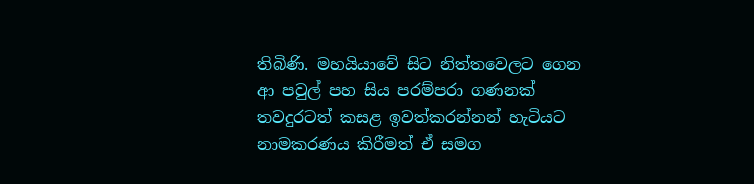තිබිණි. මහයියාවේ සිට නිත්තවෙලට ගෙන ආ පවුල් පහ සිය පරම්පරා ගණනක් තවදුරටත් කසළ ඉවත්කරන්නන් හැටියට නාමකරණය කිරීමත් ඒ සමග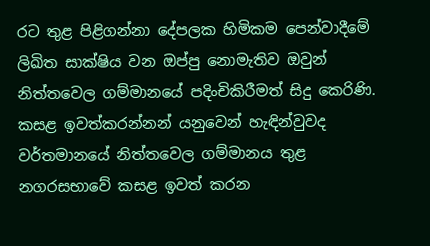රට තුළ පිළිගන්නා දේපලක හිමිකම පෙන්වාදීමේ ලිඛිත සාක්ෂිය වන ඔප්පු නොමැතිව ඔවුන් නිත්තවෙල ගම්මානයේ පදිංචිකිරීමත් සිදු කෙරිණි.
කසළ ඉවත්කරන්නන් යනුවෙන් හැඳින්වුවද වර්තමානයේ නිත්තවෙල ගම්මානය තුළ නගරසභාවේ කසළ ඉවත් කරන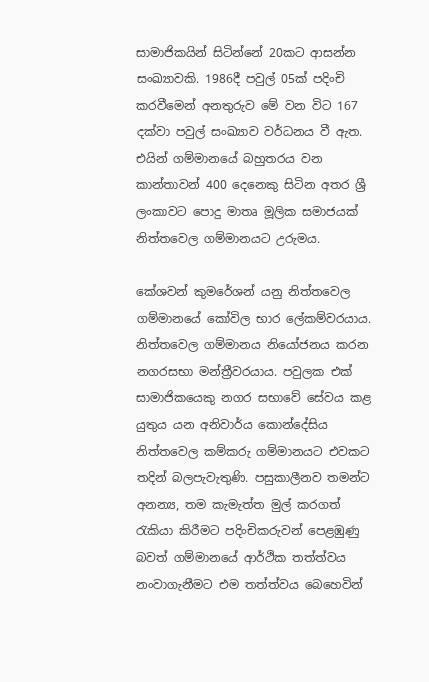සාමාජිකයින් සිටින්නේ 20කට ආසන්න සංඛ්‍යාවකි. 1986දී පවුල් 05ක් පදිංචි කරවීමෙන් අනතුරුව මේ වන විට 167 දක්වා පවුල් සංඛ්‍යාව වර්ධනය වී ඇත. එයින් ගම්මානයේ බහුතරය වන කාන්තාවන් 400 දෙනෙකු සිටින අතර ශ්‍රී ලංකාවට පොදු මාතෘ මූලික සමාජයක් නිත්තවෙල ගම්මානයට උරුමය.

කේශවන් කුමරේශන් යනු නිත්තවෙල ගම්මානයේ කෝවිල භාර ලේකම්වරයාය. නිත්තවෙල ගම්මානය නියෝජනය කරන නගරසභා මන්ත්‍රීවරයාය. පවුලක එක් සාමාජිකයෙකු නගර සභාවේ සේවය කළ යුතුය යන අනිවාර්ය කොන්දේසිය නිත්තවෙල කම්කරු ගම්මානයට එවකට තදින් බලපැවැතුණි. පසුකාලීනව තමන්ට අනන්‍ය, තම කැමැත්ත මුල් කරගත් රැකියා කිරීමට පදිංචිකරුවන් පෙළඹුණු බවත් ගම්මානයේ ආර්ථික තත්ත්වය නංවාගැනීමට එම තත්ත්වය බෙහෙවින්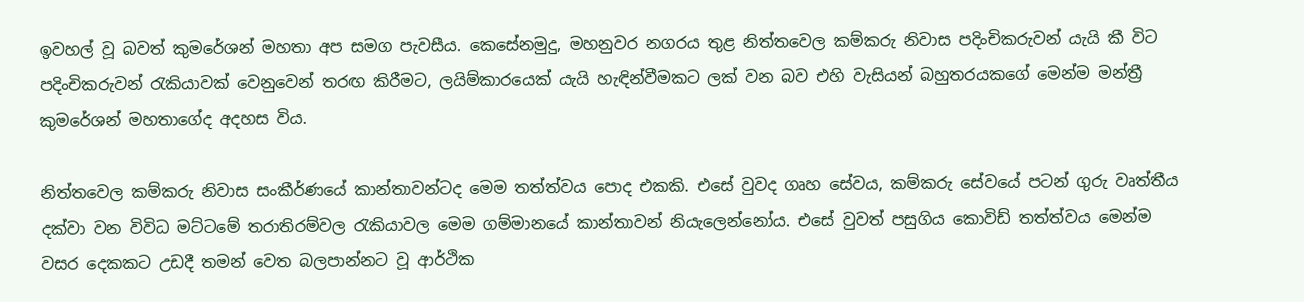ඉවහල් වූ බවත් කුමරේශන් මහතා අප සමග පැවසීය. කෙසේනමුදු, මහනුවර නගරය තුළ නිත්තවෙල කම්කරු නිවාස පදිංචිකරුවන් යැයි කී විට පදිංචිකරුවන් රැකියාවක් වෙනුවෙන් තරඟ කිරීමට, ලයිම්කාරයෙක් යැයි හැඳින්වීමකට ලක් වන බව එහි වැසියන් බහුතරයකගේ මෙන්ම මන්ත්‍රී කුමරේශන් මහතාගේද අදහස විය.

නිත්තවෙල කම්කරු නිවාස සංකීර්ණයේ කාන්තාවන්ටද මෙම තත්ත්වය පොද එකකි. එසේ වුවද ගෘහ සේවය, කම්කරු සේවයේ පටන් ගුරු වෘත්තීය දක්වා වන විවිධ මට්ටමේ තරාතිරම්වල රැකියාවල මෙම ගම්මානයේ කාන්තාවන් නියැලෙන්නෝය. එසේ වුවත් පසුගිය කොවිඩ් තත්ත්වය මෙන්ම වසර දෙකකට උඩදී තමන් වෙත බලපාන්නට වූ ආර්ථික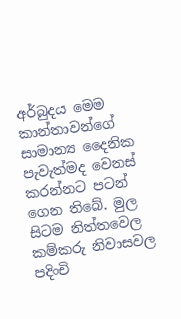අර්බුදය මෙම කාන්තාවන්ගේ සාමාන්‍ය දෛනික පැවැත්මද වෙනස් කරන්නට පටන් ගෙන තිබේ. මුල සිටම නිත්තවෙල කම්කරු නිවාසවල පදිංචි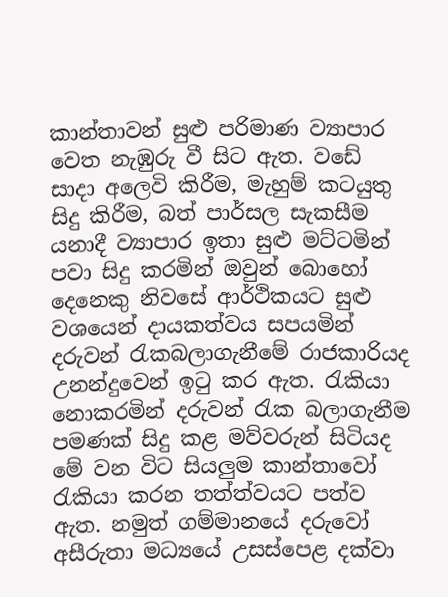කාන්තාවන් සුළු පරිමාණ ව්‍යාපාර වෙත නැඹුරු වී සිට ඇත. වඩේ සාදා අලෙවි කිරීම, මැහුම් කටයුතු සිදු කිරීම, බත් පාර්සල සැකසීම යනාදී ව්‍යාපාර ඉතා සුළු මට්ටමින් පවා සිදු කරමින් ඔවුන් බොහෝ දෙනෙකු නිවසේ ආර්ථිකයට සුළු වශයෙන් දායකත්වය සපයමින් දරුවන් රැකබලාගැනීමේ රාජකාරියද උනන්දුවෙන් ඉටු කර ඇත. රැකියා නොකරමින් දරුවන් රැක බලාගැනීම පමණක් සිදු කළ මව්වරුන් සිටියද මේ වන විට සියලුම කාන්තාවෝ රැකියා කරන තත්ත්වයට පත්ව ඇත. නමුත් ගම්මානයේ දරුවෝ අසීරුතා මධ්‍යයේ උසස්පෙළ දක්වා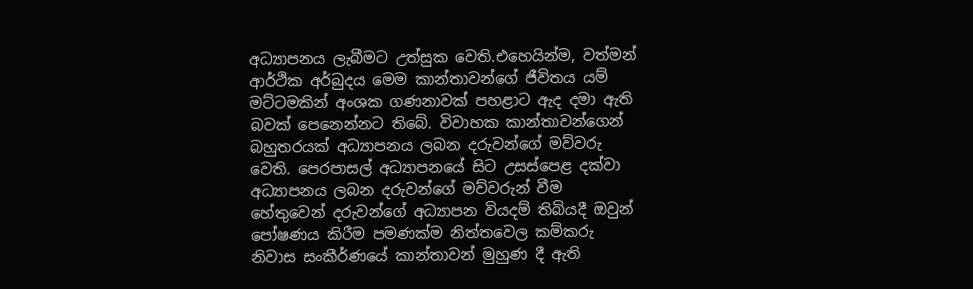අධ්‍යාපනය ලැබීමට උත්සුක වෙති.එහෙයින්ම, වත්මන් ආර්ථික අර්බුදය මෙම කාන්තාවන්ගේ ජීවිතය යම් මට්ටමකින් අංශක ගණනාවක් පහළාට ඇද දමා ඇති බවක් පෙනෙන්නට තිබේ. විවාහක කාන්තාවන්ගෙන් බහුතරයක් අධ්‍යාපනය ලබන දරුවන්ගේ මව්වරු වෙති. පෙරපාසල් අධ්‍යාපනයේ සිට උසස්පෙළ දක්වා අධ්‍යාපනය ලබන දරුවන්ගේ මව්වරුන් වීම හේතුවෙන් දරුවන්ගේ අධ්‍යාපන වියදම් තිබියදී ඔවුන් පෝෂණය කිරීම පමණක්ම නිත්තවෙල කම්කරු නිවාස සංකීර්ණයේ කාන්තාවන් මුහුණ දී ඇති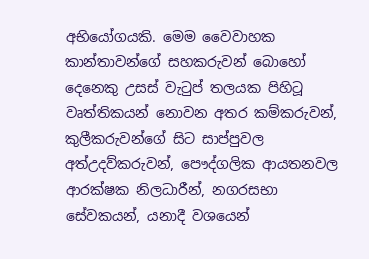අභියෝගයකි. මෙම වෛවාහක කාන්තාවන්ගේ සහකරුවන් බොහෝ දෙනෙකු උසස් වැටුප් තලයක පිහිටූ වෘත්තිකයන් නොවන අතර කම්කරුවන්, කුලීකරුවන්ගේ සිට සාප්පුවල අත්උදව්කරුවන්, පෞද්ගලික ආයතනවල ආරක්ෂක නිලධාරීන්, නගරසභා සේවකයන්, යනාදී වශයෙන්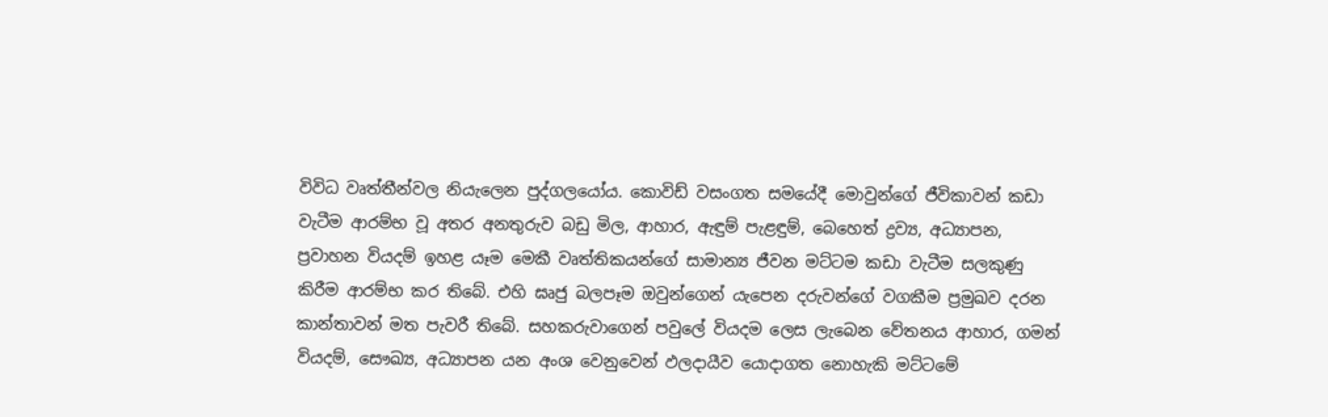විවිධ වෘත්තීන්වල නියැලෙන පුද්ගලයෝය. කොවිඩ් වසංගත සමයේදී මොවුන්ගේ ජීවිකාවන් කඩා වැටීම ආරම්භ වූ අතර අනතුරුව බඩු මිල, ආහාර, ඇඳුම් පැළඳුම්, බෙහෙත් ද්‍රව්‍ය, අධ්‍යාපන, ප්‍රවාහන වියදම් ඉහළ යෑම මෙකී වෘත්තිකයන්ගේ සාමාන්‍ය ජීවන මට්ටම කඩා වැටීම සලකුණු කිරීම ආරම්භ කර තිබේ. එහි ඝෘජු බලපෑම ඔවුන්ගෙන් යැපෙන දරුවන්ගේ වගකීම ප්‍රමුඛව දරන කාන්තාවන් මත පැවරී තිබේ. සහකරුවාගෙන් පවුලේ වියදම ලෙස ලැබෙන වේතනය ආහාර, ගමන් වියදම්, සෞඛ්‍ය, අධ්‍යාපන යන අංශ වෙනුවෙන් ඵලදායීව යොදාගත නොහැකි මට්ටමේ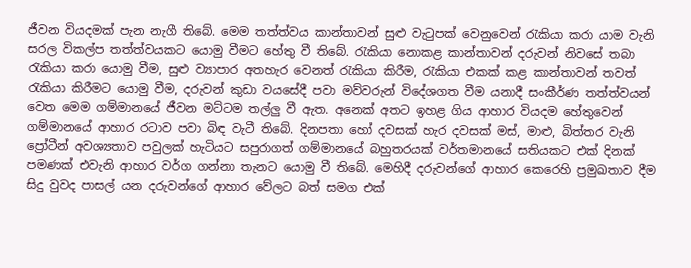ජීවන වියදමක් පැන නැගී තිබේ. මෙම තත්ත්වය කාන්තාවන් සුළු වැටුපක් වෙනුවෙන් රැකියා කරා යාම වැනි සරල විකල්ප තත්ත්වයකට යොමු වීමට හේතු වී තිබේ. රැකියා නොකළ කාන්තාවන් දරුවන් නිවසේ තබා රැකියා කරා යොමු වීම, සුළු ව්‍යාපාර අතහැර වෙනත් රැකියා කිරීම, රැකියා එකක් කළ කාන්තාවන් තවත් රැකියා කිරීමට යොමු වීම, දරුවන් කුඩා වයසේදී පවා මව්වරුන් විදේශගත වීම යනාදී සංකීර්ණ තත්ත්වයන් වෙත මෙම ගම්මානයේ ජීවන මට්ටම තල්ලු වී ඇත. අනෙක් අතට ඉහළ ගිය ආහාර වියදම හේතුවෙන් ගම්මානයේ ආහාර රටාව පවා බිඳ වැටී තිබේ. දිනපතා හෝ දවසක් හැර දවසක් මස්, මාළු, බිත්තර වැනි ප්‍රෝටීන් අවශ්‍යතාව පවුලක් හැටියට සපුරාගත් ගම්මානයේ බහුතරයක් වර්තමානයේ සතියකට එක් දිනක් පමණක් එවැනි ආහාර වර්ග ගන්නා තැනට යොමු වී තිබේ. මෙහිදී දරුවන්ගේ ආහාර කෙරෙහි ප්‍රමුඛතාව දීම සිදු වුවද පාසල් යන දරුවන්ගේ ආහාර වේලට බත් සමග එක්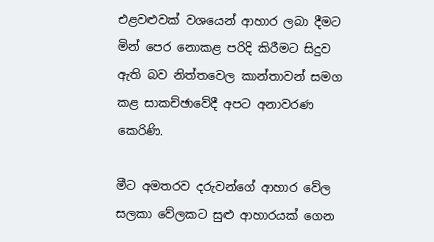එළවළුවක් වශයෙන් ආහාර ලබා දීමට මින් පෙර නොකළ පරිදි කිරීමට සිදුව ඇති බව නිත්තවෙල කාන්තාවන් සමග කළ සාකච්ඡාවේදී අපට අනාවරණ කෙරිණි.

මීට අමතරව දරුවන්ගේ ආහාර වේල සලකා වේලකට සුළු ආහාරයක් ගෙන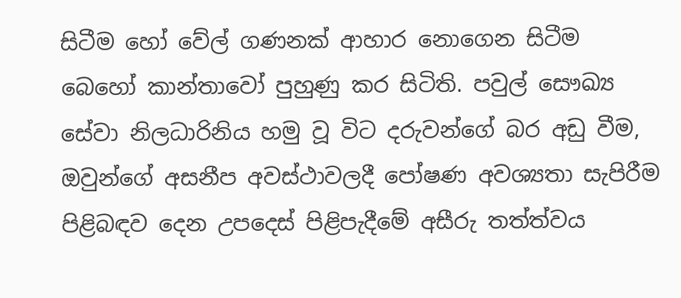සිටීම හෝ වේල් ගණනක් ආහාර නොගෙන සිටීම බෙහෝ කාන්තාවෝ පුහුණු කර සිටිති. පවුල් සෞඛ්‍ය සේවා නිලධාරිනිය හමු වූ විට දරුවන්ගේ බර අඩු වීම, ඔවුන්ගේ අසනීප අවස්ථාවලදී පෝෂණ අවශ්‍යතා සැපිරීම පිළිබඳව දෙන උපදෙස් පිළිපැදීමේ අසීරු තත්ත්වය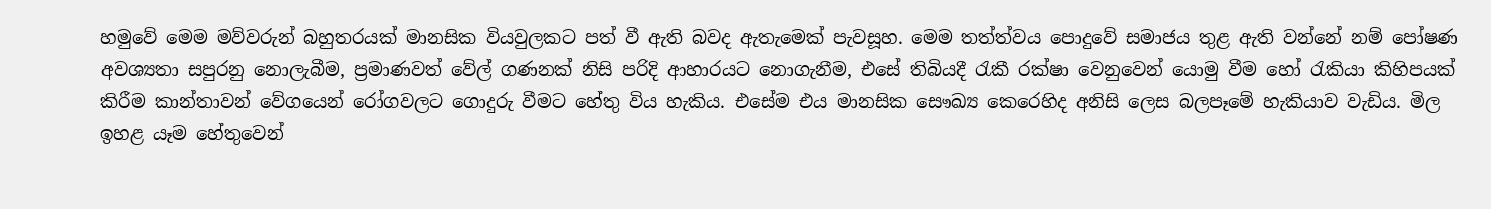හමුවේ මෙම මව්වරුන් බහුතරයක් මානසික වියවුලකට පත් වී ඇති බවද ඇතැමෙක් පැවසූහ. මෙම තත්ත්වය පොදුවේ සමාජය තුළ ඇති වන්නේ නම් පෝෂණ අවශ්‍යතා සපුරනු නොලැබීම, ප්‍රමාණවත් වේල් ගණනක් නිසි පරිදි ආහාරයට නොගැනීම, එසේ තිබියදී රැකී රක්ෂා වෙනුවෙන් යොමු වීම හෝ රැකියා කිහිපයක් කිරීම කාන්තාවන් වේගයෙන් රෝගවලට ගොදුරු වීමට හේතු විය හැකිය. එසේම එය මානසික සෞඛ්‍ය කෙරෙහිද අනිසි ලෙස බලපෑමේ හැකියාව වැඩිය. මිල ඉහළ යෑම හේතුවෙන්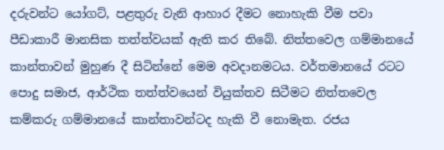දරුවන්ට යෝගට්, පළතුරු වැනි ආහාර දීමට නොහැකි වීම පවා පීඩාකාරී මානසික තත්ත්වයක් ඇති කර තිබේ. නිත්තවෙල ගම්මානයේ කාන්තාවන් මුහුණ දී සිටින්නේ මෙම අවදානමටය. වර්තමානයේ රටට පොදු සමාජ, ආර්ථික තත්ත්වයෙන් වියුක්තව සිටීමට නිත්තවෙල කම්කරු ගම්මානයේ කාන්තාවන්ටද හැකි වී නොමැත. රජය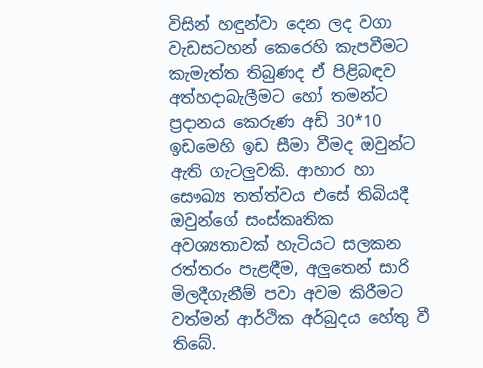විසින් හඳුන්වා දෙන ලද වගා වැඩසටහන් කෙරෙහි කැපවීමට කැමැත්ත තිබුණද ඒ පිළිබඳව අත්හදාබැලීමට හෝ තමන්ට ප්‍රදානය කෙරුණ අඩි 30*10 ඉඩමෙහි ඉඩ සීමා වීමද ඔවුන්ට ඇති ගැටලුවකි. ආහාර හා සෞඛ්‍ය තත්ත්වය එසේ තිබියදී ඔවුන්ගේ සංස්කෘතික අවශ්‍යතාවක් හැටියට සලකන රත්තරං පැළඳීම, අලුතෙන් සාරි මිලදීගැනීම් පවා අවම කිරීමට වත්මන් ආර්ථික අර්බුදය හේතු වී තිබේ.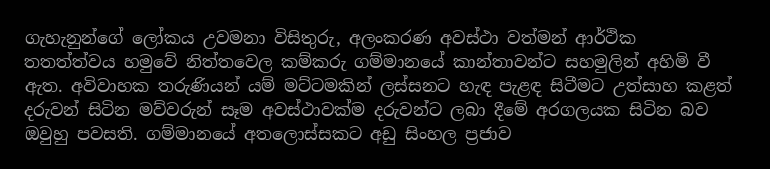ගැහැනුන්ගේ ලෝකය උවමනා විසිතුරු, අලංකරණ අවස්ථා වත්මන් ආර්ථික තතත්ත්වය හමුවේ නිත්තවෙල කම්කරු ගම්මානයේ කාන්තාවන්ට සහමුලින් අහිමි වී ඇත. අවිවාහක තරුණියන් යම් මට්ටමකින් ලස්සනට හැඳ පැළඳ සිටීමට උත්සාහ කළත් දරුවන් සිටින මව්වරුන් සෑම අවස්ථාවක්ම දරුවන්ට ලබා දීමේ අරගලයක සිටින බව ඔවුහු පවසති. ගම්මානයේ අතලොස්සකට අඩු සිංහල ප්‍රජාව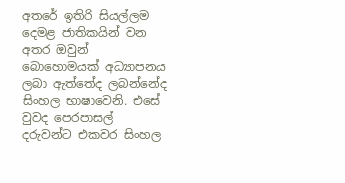අතරේ ඉතිරි සියල්ලම දෙමළ ජාතිකයින් වන අතර ඔවුන් බොහොමයක් අධ්‍යාපනය ලබා ඇත්තේද ලබන්නේද සිංහල භාෂාවෙනි. එසේ වුවද පෙරපාසල් දරුවන්ට එකවර සිංහල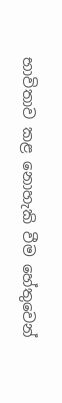භාවිතාව කළ නොහැකි වීම හේතුවෙන්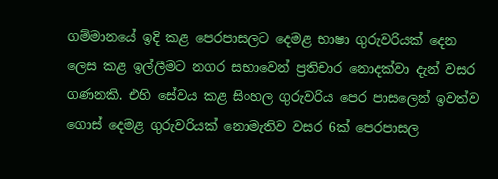ගම්මානයේ ඉදි කළ පෙරපාසලට දෙමළ භාෂා ගුරුවරියක් දෙන ලෙස කළ ඉල්ලීමට නගර සභාවෙන් ප්‍රතිචාර නොදක්වා දැන් වසර ගණනකි. එහි සේවය කළ සිංහල ගුරුවරිය පෙර පාසලෙන් ඉවත්ව ගොස් දෙමළ ගුරුවරියක් නොමැතිව වසර 6ක් පෙරපාසල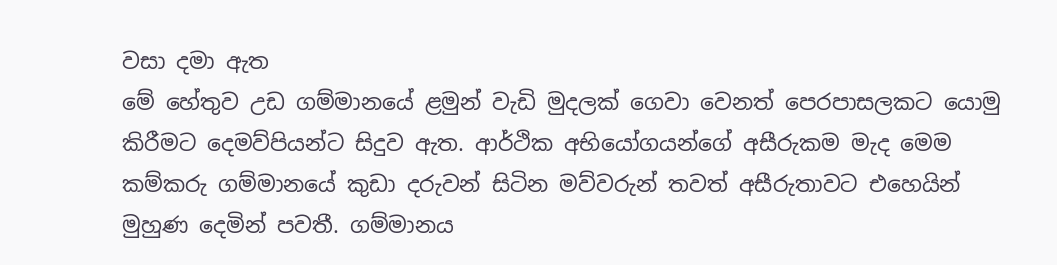වසා දමා ඇත
මේ හේතුව උඩ ගම්මානයේ ළමුන් වැඩි මුදලක් ගෙවා වෙනත් පෙරපාසලකට යොමු කිරීමට දෙමව්පියන්ට සිදුව ඇත. ආර්ථික අභියෝගයන්ගේ අසීරුකම මැද මෙම කම්කරු ගම්මානයේ කුඩා දරුවන් සිටින මව්වරුන් තවත් අසීරුතාවට එහෙයින් මුහුණ දෙමින් පවතී. ගම්මානය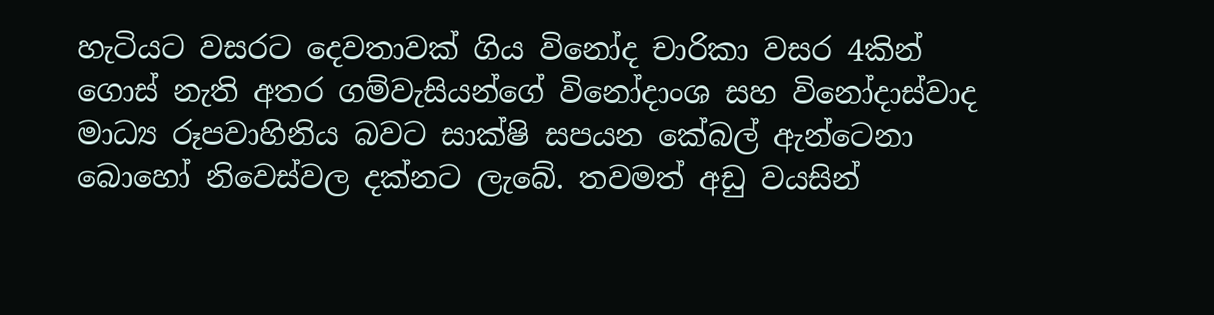හැටියට වසරට දෙවතාවක් ගිය විනෝද චාරිකා වසර 4කින් ගොස් නැති අතර ගම්වැසියන්ගේ විනෝදාංශ සහ විනෝදාස්වාද මාධ්‍ය රූපවාහිනිය බවට සාක්ෂි සපයන කේබල් ඇන්ටෙනා බොහෝ නිවෙස්වල දක්නට ලැබේ. තවමත් අඩු වයසින්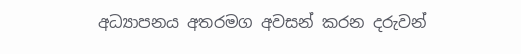අධ්‍යාපනය අතරමග අවසන් කරන දරුවන්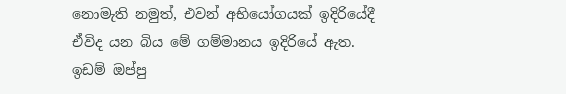නොමැති නමුත්, එවන් අභියෝගයක් ඉදිරියේදී ඒවිද යන බිය මේ ගම්මානය ඉදිරියේ ඇත. ඉඩම් ඔප්පු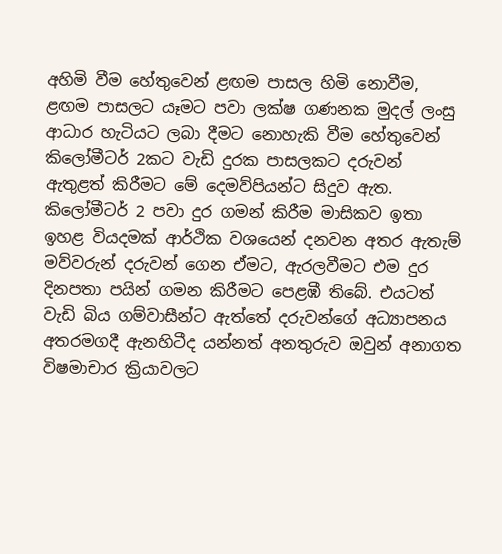අහිමි වීම හේතුවෙන් ළඟම පාසල හිමි නොවීම, ළඟම පාසලට යෑමට පවා ලක්ෂ ගණනක මුදල් ලංසු ආධාර හැටියට ලබා දීමට නොහැකි වීම හේතුවෙන් කිලෝමීටර් 2කට වැඩි දුරක පාසලකට දරුවන් ඇතුළත් කිරීමට මේ දෙමව්පියන්ට සිදුව ඇත. කිලෝමීටර් 2 පවා දුර ගමන් කිරීම මාසිකව ඉතා ඉහළ වියදමක් ආර්ථික වශයෙන් දනවන අතර ඇතැම් මව්වරුන් දරුවන් ගෙන ඒමට, ඇරලවීමට එම දුර දිනපතා පයින් ගමන කිරීමට පෙළඹී තිබේ. එයටත් වැඩි බිය ගම්වාසීන්ට ඇත්තේ දරුවන්ගේ අධ්‍යාපනය අතරමගදී ඇනහිටීද යන්නත් අනතුරුව ඔවුන් අනාගත විෂමාචාර ක්‍රියාවලට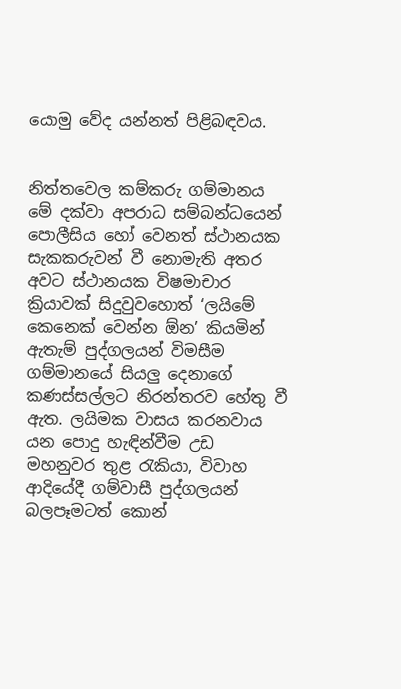යොමු වේද යන්නත් පිළිබඳවය.


නිත්තවෙල කම්කරු ගම්මානය මේ දක්වා අපරාධ සම්බන්ධයෙන් පොලීසිය හෝ වෙනත් ස්ථානයක සැකකරුවන් වී නොමැති අතර අවට ස්ථානයක විෂමාචාර ක්‍රියාවක් සිදුවුවහොත් ‘ලයිමේ කෙනෙක් වෙන්න ඕන’ කියමින් ඇතැම් පුද්ගලයන් විමසීම ගම්මානයේ සියලු දෙනාගේ කණස්සල්ලට නිරන්තරව හේතු වී ඇත. ලයිමක වාසය කරනවාය යන පොදු හැඳින්වීම උඩ මහනුවර තුළ රැකියා, විවාහ ආදියේදී ගම්වාසී පුද්ගලයන් බලපෑමටත් කොන්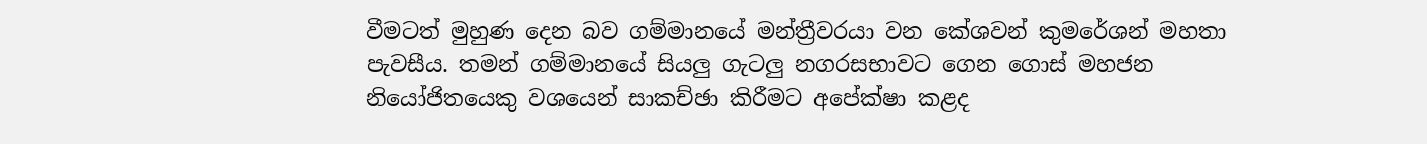වීමටත් මුහුණ දෙන බව ගම්මානයේ මන්ත්‍රීවරයා වන කේශවන් කුමරේශන් මහතා පැවසීය. තමන් ගම්මානයේ සියලු ගැටලු නගරසභාවට ගෙන ගොස් මහජන නියෝජිතයෙකු වශයෙන් සාකච්ඡා කිරීමට අපේක්ෂා කළද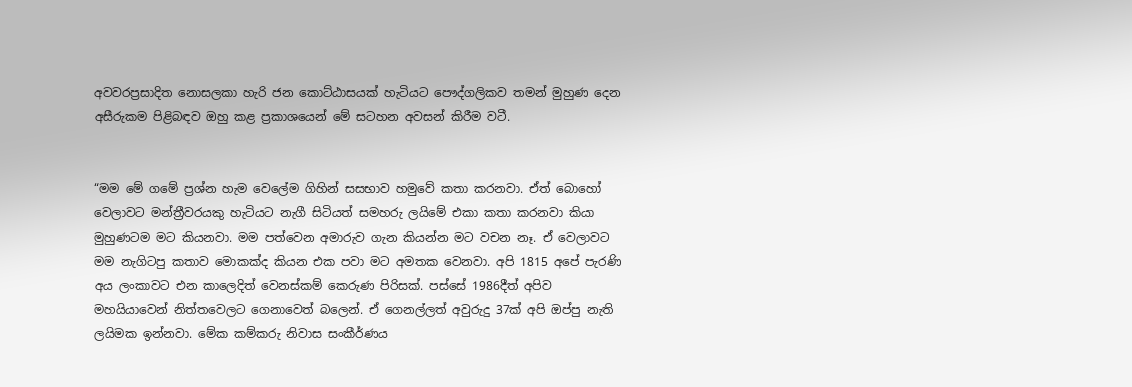අවවරප්‍රසාදිත නොසලකා හැරි ජන කොට්ඨාසයක් හැටියට පෞද්ගලිකව තමන් මුහුණ දෙන අසීරුකම පිළිබඳව ඔහු කළ ප්‍රකාශයෙන් මේ සටහන අවසන් කිරීම වටී.


“මම මේ ගමේ ප්‍රශ්න හැම වෙලේම ගිහින් සසභාව හමුවේ කතා කරනවා. ඒත් බොහෝ වෙලාවට මන්ත්‍රීවරයකු හැටියට නැගී සිටියත් සමහරු ලයිමේ එකා කතා කරනවා කියා මුහුණටම මට කියනවා. මම පත්වෙන අමාරුව ගැන කියන්න මට වචන නෑ. ඒ වෙලාවට මම නැගිටපු කතාව මොකක්ද කියන එක පවා මට අමතක වෙනවා. අපි 1815 අපේ පැරණි අය ලංකාවට එන කාලෙදිත් වෙනස්කම් කෙරුණ පිරිසක්. පස්සේ 1986දීත් අපිව මහයියාවෙන් නිත්තවෙලට ගෙනාවෙත් බලෙන්. ඒ ගෙනල්ලත් අවුරුදු 37ක් අපි ඔප්පු නැති ලයිමක ඉන්නවා. මේක කම්කරු නිවාස සංකීර්ණය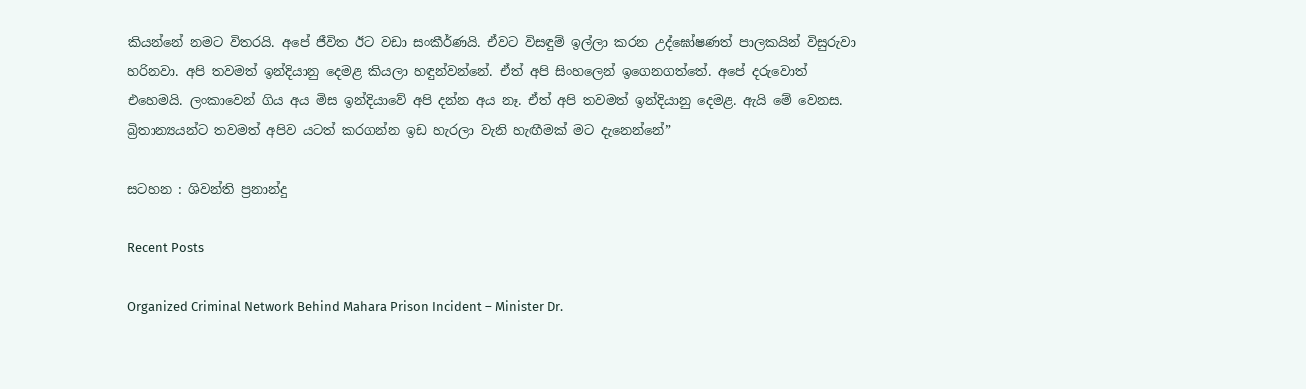කියන්නේ නමට විතරයි. අපේ ජීවිත ඊට වඩා සංකීර්ණයි. ඒවට විසඳුම් ඉල්ලා කරන උද්ඝෝෂණත් පාලකයින් විසුරුවා හරිනවා. අපි තවමත් ඉන්දියානු දෙමළ කියලා හඳුන්වන්නේ. ඒත් අපි සිංහලෙන් ඉගෙනගත්තේ. අපේ දරුවොත් එහෙමයි. ලංකාවෙන් ගිය අය මිස ඉන්දියාවේ අපි දන්න අය නෑ. ඒත් අපි තවමත් ඉන්දියානු දෙමළ. ඇයි මේ වෙනස. බ්‍රිතාන්‍යයන්ට තවමත් අපිව යටත් කරගන්න ඉඩ හැරලා වැනි හැඟීමක් මට දැනෙන්නේ”

සටහන : ශිවන්ති ප්‍රනාන්දු

Recent Posts

Organized Criminal Network Behind Mahara Prison Incident – Minister Dr.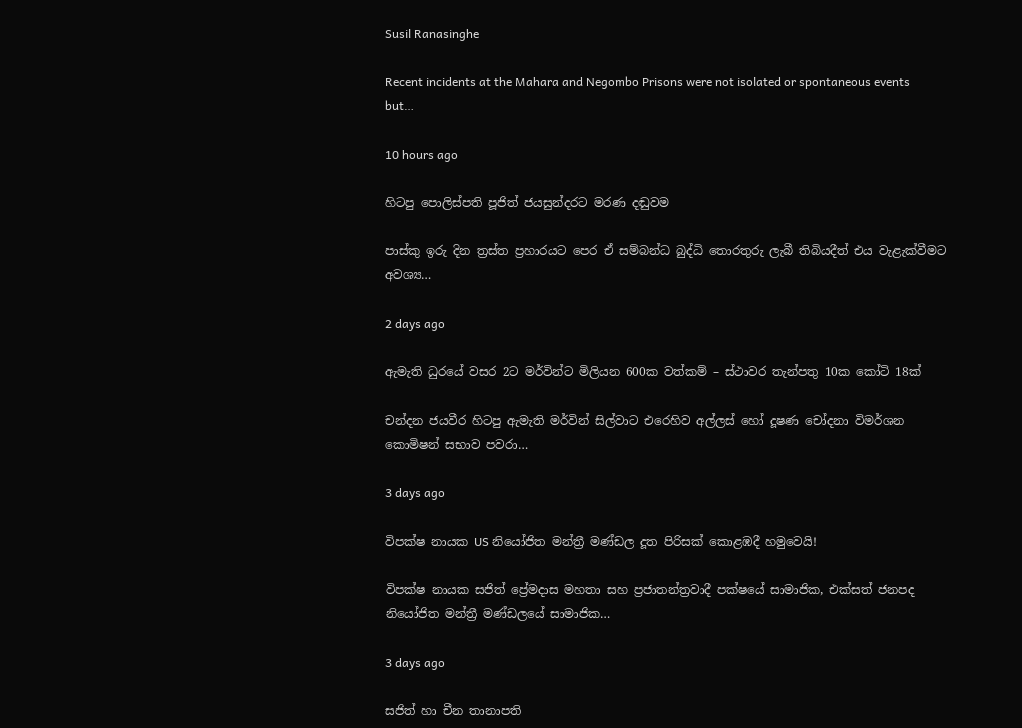Susil Ranasinghe

Recent incidents at the Mahara and Negombo Prisons were not isolated or spontaneous events but…

10 hours ago

හිටපු පොලිස්පති පූජිත් ජයසුන්දරට මරණ දඬුවම

පාස්කු ඉරු දින ත්‍රස්ත ප්‍රහාරයට පෙර ඒ සම්බන්ධ බුද්ධි තොරතුරු ලැබී තිබියදීත් එය වැළැක්වීමට අවශ්‍ය…

2 days ago

ඇමැති ධුරයේ වසර 2ට මර්වින්ට මිලියන 600ක වත්කම් – ස්ථාවර තැන්පතු 10ක කෝටි 18ක්

චන්දන ජයවීර හිටපු ඇමැති මර්වින් සිල්වාට එරෙහිව අල්ලස් හෝ දූෂණ චෝදනා විමර්ශන කොමිෂන් සභාව පවරා…

3 days ago

විපක්ෂ නායක US නියෝජිත මන්ත්‍රී මණ්ඩල දූත පිරිසක් කොළඹදී හමුවෙයි!

විපක්ෂ නායක සජිත් ප්‍රේමදාස මහතා සහ ප්‍රජාතන්ත්‍රවාදී පක්ෂයේ සාමාජික, එක්සත් ජනපද නියෝජිත මන්ත්‍රී මණ්ඩලයේ සාමාජික…

3 days ago

සජිත් හා චීන තානාපති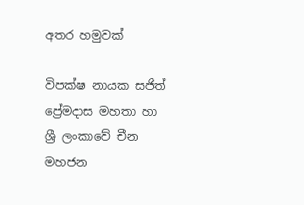අතර හමුවක්

විපක්ෂ නායක සජිත් ප්‍රේමදාස මහතා හා ශ්‍රී ලංකාවේ චීන මහජන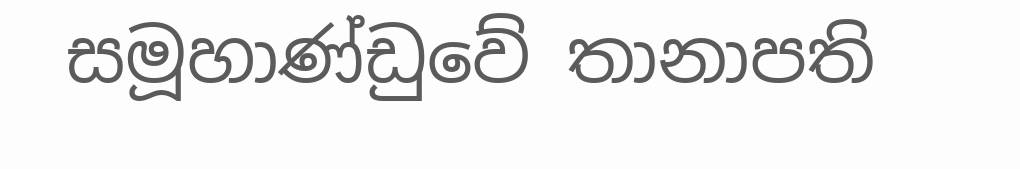සමූහාණ්ඩුවේ තානාපති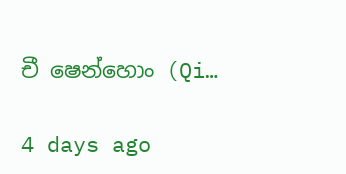චී ෂෙන්හොං (Qi…

4 days ago